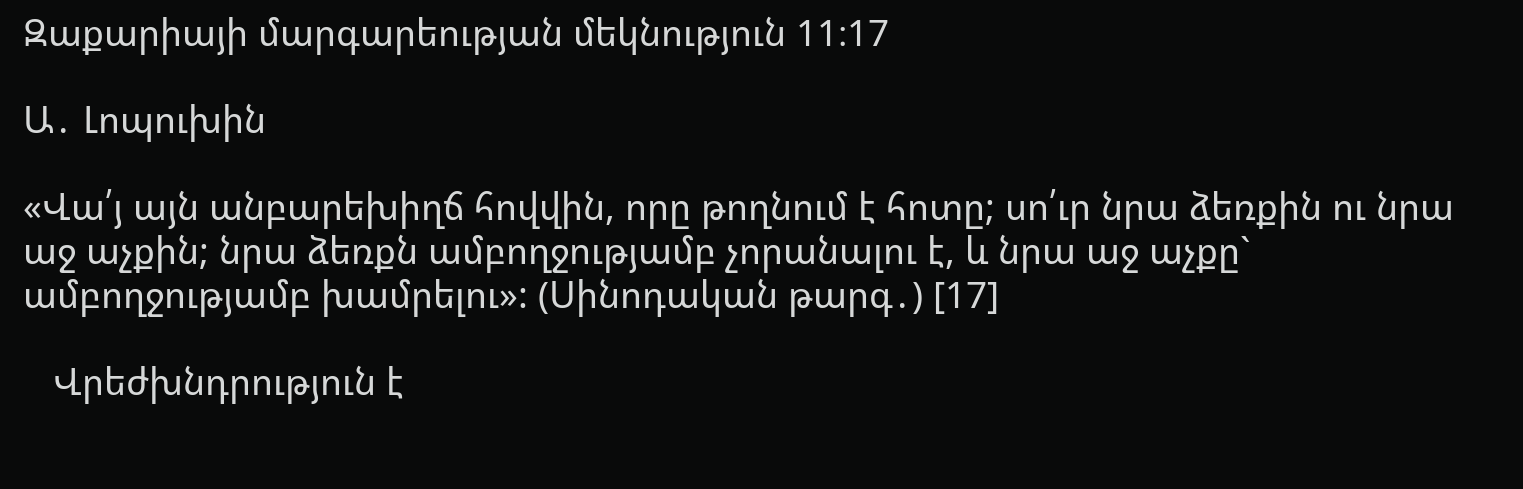Զաքարիայի մարգարեության մեկնություն 11։17

Ա․ Լոպուխին

«Վա՛յ այն անբարեխիղճ հովվին, որը թողնում է հոտը; սո՛ւր նրա ձեռքին ու նրա աջ աչքին; նրա ձեռքն ամբողջությամբ չորանալու է, և նրա աջ աչքը` ամբողջությամբ խամրելու»: (Սինոդական թարգ․) [17]

   Վրեժխնդրություն է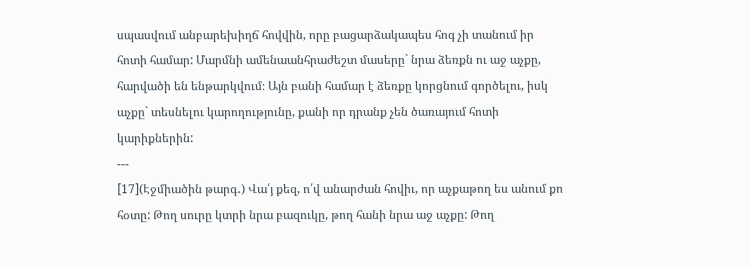սպասվում անբարեխիղճ հովվին, որը բացարձակապես հոգ չի տանում իր հոտի համար: Մարմնի ամենաանհրաժեշտ մասերը` նրա ձեռքն ու աջ աչքը, հարվածի են ենթարկվում։ Այն բանի համար է ձեռքը կորցնում գործելու, իսկ աչքը` տեսնելու կարողությունը, քանի որ դրանք չեն ծառայում հոտի կարիքներին:
---
[17](Էջմիածին թարգ․) Վա՛յ քեզ, ո՛վ անարժան հովիւ, որ աչքաթող ես անում քո հօտը: Թող սուրը կտրի նրա բազուկը, թող հանի նրա աջ աչքը: Թող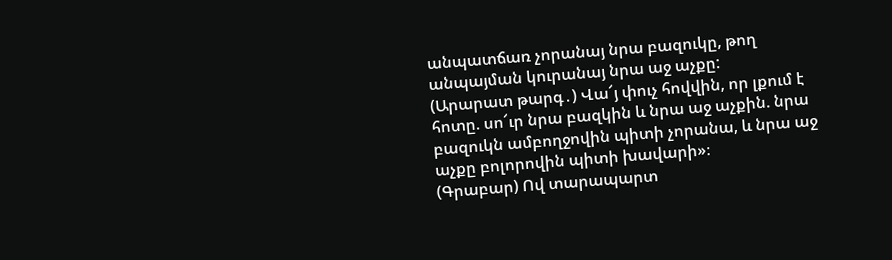անպատճառ չորանայ նրա բազուկը, թող անպայման կուրանայ նրա աջ աչքը:
(Արարատ թարգ․) Վա՜յ փուչ հովվին, որ լքում է հոտը. սո՜ւր նրա բազկին և նրա աջ աչքին. նրա բազուկն ամբողջովին պիտի չորանա, և նրա աջ աչքը բոլորովին պիտի խավարի»։
(Գրաբար) Ով տարապարտ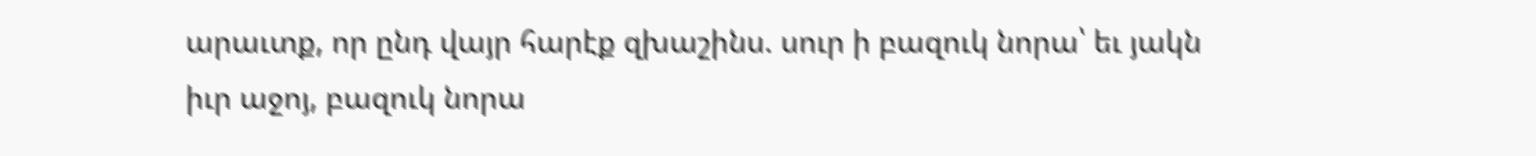արաւտք, որ ընդ վայր հարէք զխաշինս. սուր ի բազուկ նորա՝ եւ յակն իւր աջոյ, բազուկ նորա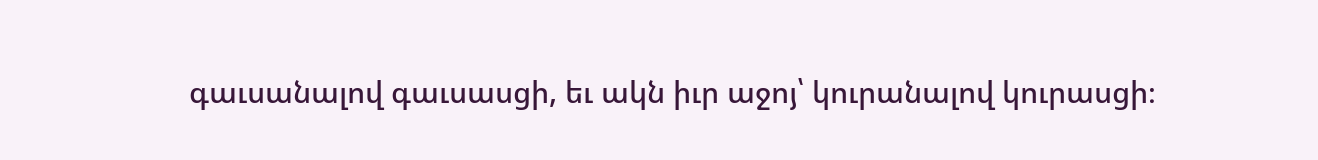գաւսանալով գաւսասցի, եւ ակն իւր աջոյ՝ կուրանալով կուրասցի։